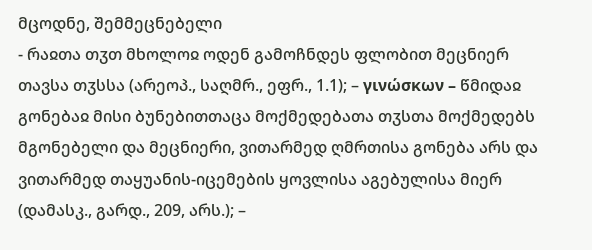მცოდნე, შემმეცნებელი
- რაჲთა თჳთ მხოლოჲ ოდენ გამოჩნდეს ფლობით მეცნიერ თავსა თჳსსა (არეოპ., საღმრ., ეფრ., 1.1); – γινώσκων – წმიდაჲ გონებაჲ მისი ბუნებითთაცა მოქმედებათა თჳსთა მოქმედებს მგონებელი და მეცნიერი, ვითარმედ ღმრთისა გონება არს და ვითარმედ თაყუანის-იცემების ყოვლისა აგებულისა მიერ (დამასკ., გარდ., 209, არს.); –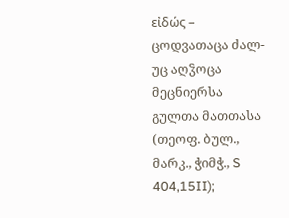εἰδώς – ცოდვათაცა ძალ-უც აღჴოცა მეცნიერსა გულთა მათთასა (თეოფ. ბულ., მარკ., ჭიმჭ., S 404,15II);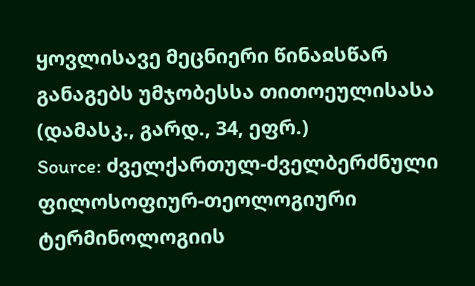ყოვლისავე მეცნიერი წინაჲსწარ განაგებს უმჯობესსა თითოეულისასა (დამასკ., გარდ., 34, ეფრ.)
Source: ძველქართულ-ძველბერძნული ფილოსოფიურ-თეოლოგიური ტერმინოლოგიის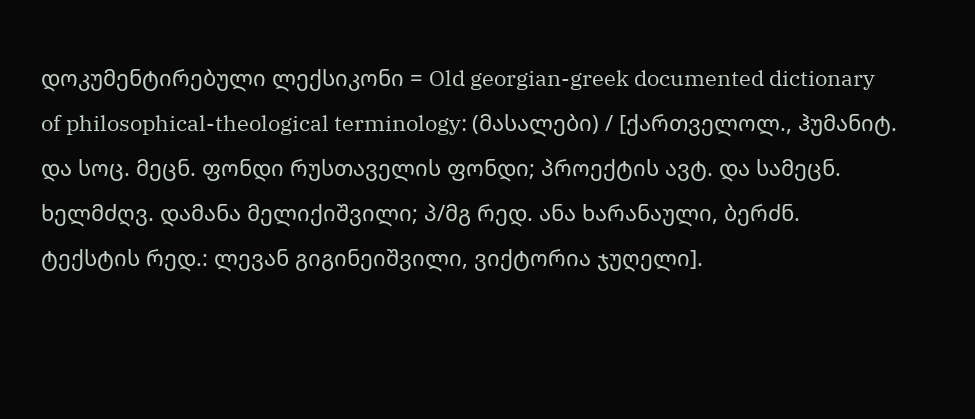დოკუმენტირებული ლექსიკონი = Old georgian-greek documented dictionary of philosophical-theological terminology: (მასალები) / [ქართველოლ., ჰუმანიტ. და სოც. მეცნ. ფონდი რუსთაველის ფონდი; პროექტის ავტ. და სამეცნ. ხელმძღვ. დამანა მელიქიშვილი; პ/მგ რედ. ანა ხარანაული, ბერძნ. ტექსტის რედ.: ლევან გიგინეიშვილი, ვიქტორია ჯუღელი].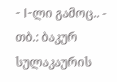- I-ლი გამოც.. - თბ.: ბაკურ სულაკაურის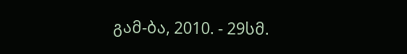გამ-ბა, 2010. - 29სმ.